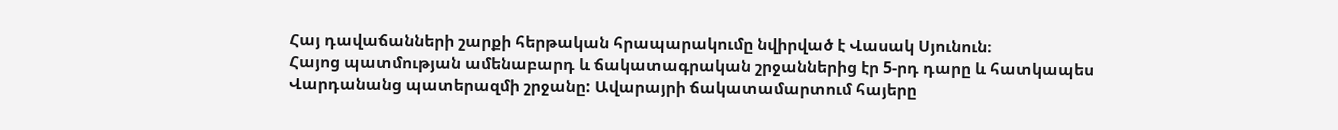Հայ դավաճանների շարքի հերթական հրապարակումը նվիրված է Վասակ Սյունուն։
Հայոց պատմության ամենաբարդ և ճակատագրական շրջաններից էր 5-րդ դարը և հատկապես
Վարդանանց պատերազմի շրջանը: Ավարայրի ճակատամարտում հայերը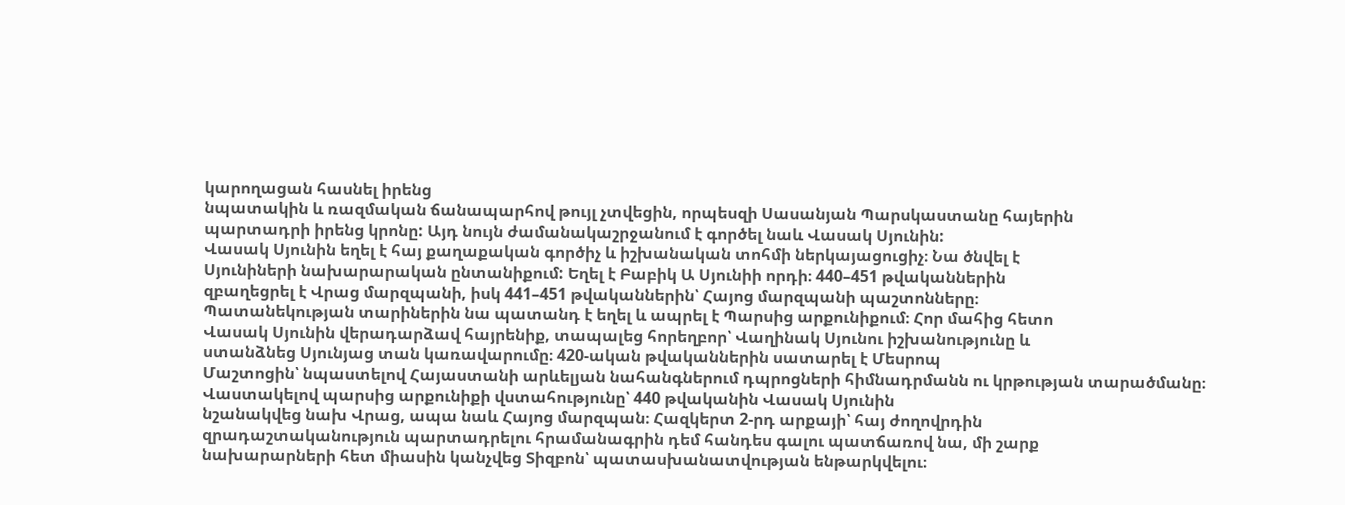կարողացան հասնել իրենց
նպատակին և ռազմական ճանապարհով թույլ չտվեցին, որպեսզի Սասանյան Պարսկաստանը հայերին
պարտադրի իրենց կրոնը: Այդ նույն ժամանակաշրջանում է գործել նաև Վասակ Սյունին:
Վասակ Սյունին եղել է հայ քաղաքական գործիչ և իշխանական տոհմի ներկայացուցիչ։ Նա ծնվել է
Սյունիների նախարարական ընտանիքում: Եղել է Բաբիկ Ա Սյունիի որդի։ 440–451 թվականներին
զբաղեցրել է Վրաց մարզպանի, իսկ 441–451 թվականներին՝ Հայոց մարզպանի պաշտոնները։
Պատանեկության տարիներին նա պատանդ է եղել և ապրել է Պարսից արքունիքում։ Հոր մահից հետո
Վասակ Սյունին վերադարձավ հայրենիք, տապալեց հորեղբոր՝ Վաղինակ Սյունու իշխանությունը և
ստանձնեց Սյունյաց տան կառավարումը։ 420-ական թվականներին սատարել է Մեսրոպ
Մաշտոցին՝ նպաստելով Հայաստանի արևելյան նահանգներում դպրոցների հիմնադրմանն ու կրթության տարածմանը։
Վաստակելով պարսից արքունիքի վստահությունը՝ 440 թվականին Վասակ Սյունին
նշանակվեց նախ Վրաց, ապա նաև Հայոց մարզպան։ Հազկերտ 2-րդ արքայի՝ հայ ժողովրդին
զրադաշտականություն պարտադրելու հրամանագրին դեմ հանդես գալու պատճառով նա, մի շարք
նախարարների հետ միասին կանչվեց Տիզբոն՝ պատասխանատվության ենթարկվելու։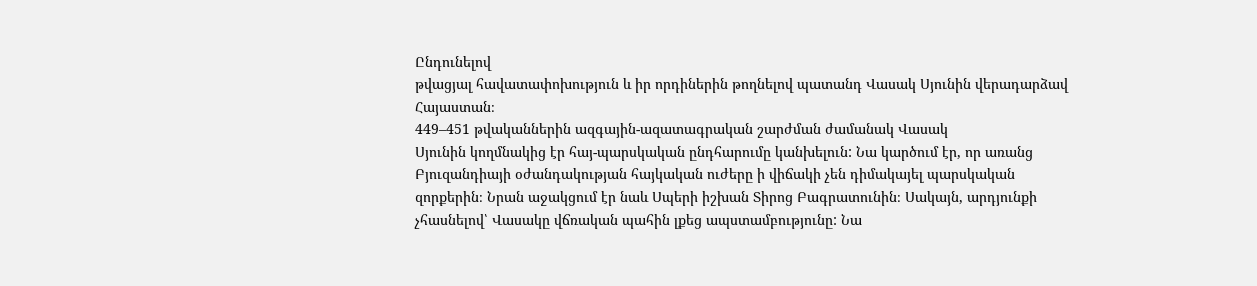Ընդունելով
թվացյալ հավատափոխություն և իր որդիներին թողնելով պատանդ Վասակ Սյունին վերադարձավ
Հայաստան։
449–451 թվականներին ազգային-ազատագրական շարժման ժամանակ Վասակ
Սյունին կողմնակից էր հայ-պարսկական ընդհարումը կանխելուն: Նա կարծում էր, որ առանց
Բյուզանդիայի օժանդակության հայկական ուժերը ի վիճակի չեն դիմակայել պարսկական
զորքերին։ Նրան աջակցում էր նաև Սպերի իշխան Տիրոց Բագրատունին։ Սակայն, արդյունքի
չհասնելով՝ Վասակը վճռական պահին լքեց ապստամբությունը: Նա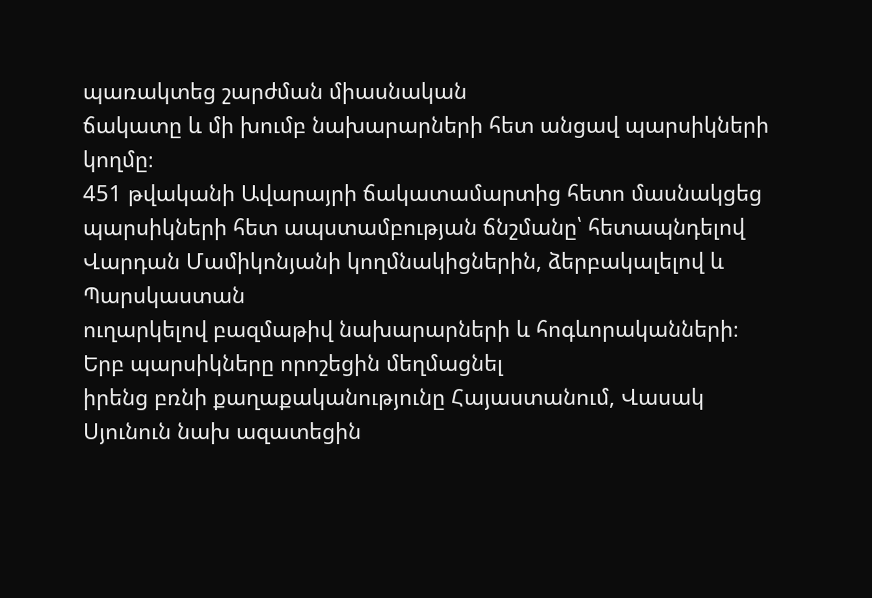պառակտեց շարժման միասնական
ճակատը և մի խումբ նախարարների հետ անցավ պարսիկների կողմը։
451 թվականի Ավարայրի ճակատամարտից հետո մասնակցեց պարսիկների հետ ապստամբության ճնշմանը՝ հետապնդելով Վարդան Մամիկոնյանի կողմնակիցներին, ձերբակալելով և Պարսկաստան
ուղարկելով բազմաթիվ նախարարների և հոգևորականների։ Երբ պարսիկները որոշեցին մեղմացնել
իրենց բռնի քաղաքականությունը Հայաստանում, Վասակ Սյունուն նախ ազատեցին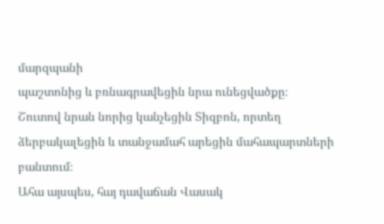մարզպանի
պաշտոնից և բռնագրավեցին նրա ունեցվածքը։
Շուտով նրան նորից կանչեցին Տիզբոն, որտեղ ձերբակալեցին և տանջամահ արեցին մահապարտների բանտում։
Ահա այսպես, հայ դավաճան Վասակ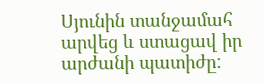Սյունին տանջամահ արվեց և ստացավ իր արժանի պատիժը: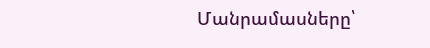Մանրամասները՝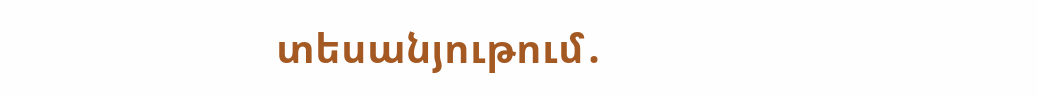տեսանյութում․